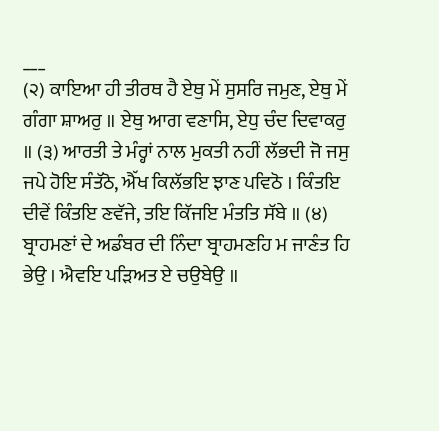___
(੨) ਕਾਇਆ ਹੀ ਤੀਰਥ ਹੈ ਏਥੁ ਮੇਂ ਸੁਸਰਿ ਜਮੁਣ, ਏਥੁ ਮੇਂ ਗੰਗਾ ਸ਼ਾਅਰੁ ॥ ਏਥੁ ਆਗ ਵਣਾਸਿ, ਏਧੁ ਚੰਦ ਦਿਵਾਕਰੁ ॥ (੩) ਆਰਤੀ ਤੇ ਮੰਰ੍ਹਾਂ ਨਾਲ ਮੁਕਤੀ ਨਹੀਂ ਲੱਭਦੀ ਜੋ ਜਸੁ ਜਪੇ ਹੋਇ ਸੰਤੱਠੋ, ਐੱਖ ਕਿਲੱਭਇ ਝਾਣ ਪਵਿਠੋ । ਕਿੰਤਇ ਦੀਵੇਂ ਕਿੰਤਇ ਣਵੱਜੇ, ਤਇ ਕਿੱਜਇ ਮੰਤਤਿ ਸੱਬੇ ॥ (੪) ਬ੍ਰਾਹਮਣਾਂ ਦੇ ਅਡੰਬਰ ਦੀ ਨਿੰਦਾ ਬ੍ਰਾਹਮਣਹਿ ਮ ਜਾਣੰਤ ਹਿ ਭੇਉ । ਐਵਇ ਪੜਿਅਤ ਏ ਚਉਬੇਉ ॥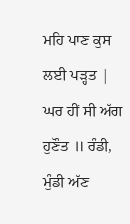ਮਹਿ ਪਾਣ ਕੁਸ ਲਈ ਪੜ੍ਹਤ | ਘਰ ਹੀਂ ਸੀ ਅੱਗ ਹੁਣੌਤ ॥ ਰੰਡੀ, ਮੁੰਡੀ ਅੱਣ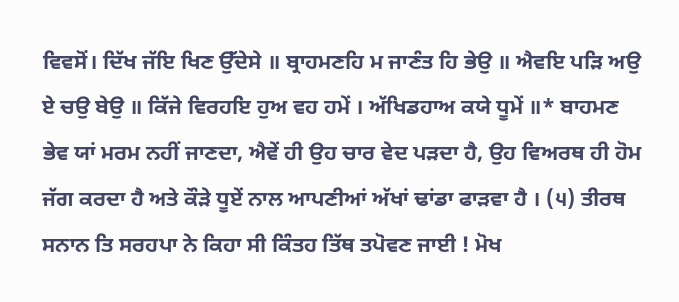ਵਿਵਸੋਂ। ਦਿੱਖ ਜੱਇ ਖਿਣ ਉੱਦੇਸੇ ॥ ਬ੍ਰਾਹਮਣਹਿ ਮ ਜਾਣੰਤ ਹਿ ਭੇਉ ॥ ਐਵਇ ਪੜਿ ਅਉ ਏ ਚਉ ਬੇਉ ॥ ਕਿੱਜੇ ਵਿਰਹਇ ਹੁਅ ਵਹ ਹਮੇਂ । ਅੱਖਿਡਹਾਅ ਕਯੇ ਧੂਮੇਂ ॥* ਬਾਹਮਣ ਭੇਵ ਯਾਂ ਮਰਮ ਨਹੀਂ ਜਾਣਦਾ, ਐਵੇਂ ਹੀ ਉਹ ਚਾਰ ਵੇਦ ਪੜਦਾ ਹੈ, ਉਹ ਵਿਅਰਥ ਹੀ ਹੋਮ ਜੱਗ ਕਰਦਾ ਹੈ ਅਤੇ ਕੌੜੇ ਧੂਏਂ ਨਾਲ ਆਪਣੀਆਂ ਅੱਖਾਂ ਢਾਂਡਾ ਫਾੜਵਾ ਹੈ । (੫) ਤੀਰਥ ਸਨਾਨ ਤਿ ਸਰਹਪਾ ਨੇ ਕਿਹਾ ਸੀ ਕਿੰਤਹ ਤਿੱਥ ਤਪੋਵਣ ਜਾਈ ! ਮੋਖ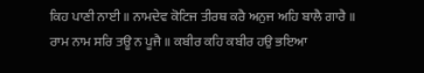ਕਿਹ ਪਾਣੀ ਨਾਈ ॥ ਨਾਮਦੇਵ ਕੋਟਿਜ ਤੀਰਥ ਕਰੈ ਅਨੁਜ ਅਹਿ ਬਾਲੈ ਗਾਰੈ ॥ ਰਾਮ ਨਾਮ ਸਰਿ ਤਊ ਨ ਪੂਜੈ ॥ ਕਬੀਰ ਕਹਿ ਕਬੀਰ ਹਉ ਭਇਆ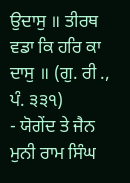ਉਦਾਸੁ ॥ ਤੀਰਥ ਵਡਾ ਕਿ ਹਰਿ ਕਾ ਦਾਸੁ ॥ (ਗੁ. ਰੀ ., ਪੰ. ੩੩੧)
- ਯੋਗੇਂਦ ਤੇ ਜੈਨ ਮੁਨੀ ਰਾਮ ਸਿੰਘ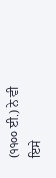(੧੧੦੦ ਈ.) ਨੇ ਵੀ ਇਸੇ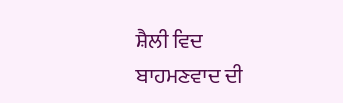ਸ਼ੈਲੀ ਵਿਦ ਬਾਹਮਣਵਾਦ ਦੀ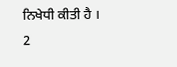ਨਿਖੇਧੀ ਕੀਤੀ ਹੈ ।
2